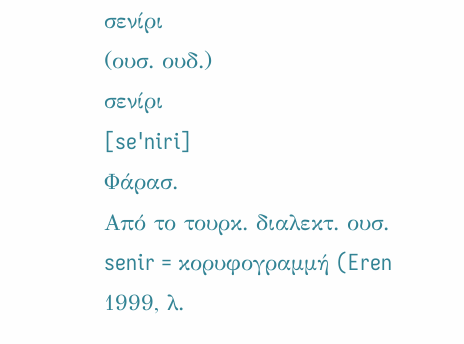σενίρι
(ουσ. ουδ.)
σενίρι
[seˈniri]
Φάρασ.
Από το τουρκ. διαλεκτ. ουσ. senir = κορυφογραμμή (Eren 1999, λ.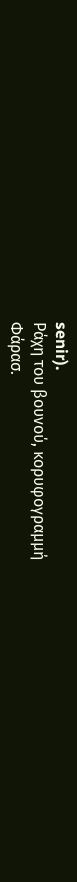senir).
Ράχη του βουνού, κορυφογραμμή
Φάρασ.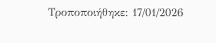Τροποποιήθηκε: 17/01/2026